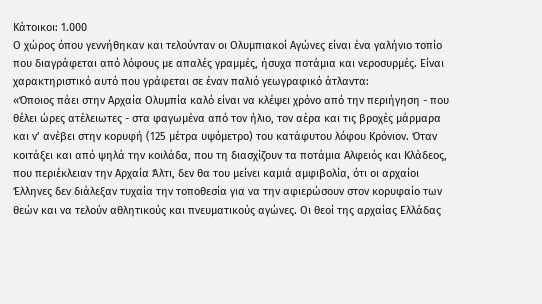Κάτοικοι: 1.000
Ο χώρος όπου γεννήθηκαν και τελούνταν οι Ολυμπιακοί Αγώνες είναι ένα γαλήνιο τοπίο που διαγράφεται από λόφους με απαλές γραμμές, ήσυχα ποτάμια και νεροσυρμές. Είναι χαρακτηριστικό αυτό που γράφεται σε έναν παλιό γεωγραφικό άτλαντα:
«Όποιος πάει στην Αρχαία Ολυμπία καλό είναι να κλέψει χρόνο από την περιήγηση - που θέλει ώρες ατέλειωτες - στα φαγωμένα από τον ήλιο, τον αέρα και τις βροχές μάρμαρα και ν’ ανέβει στην κορυφή (125 μέτρα υψόμετρο) του κατάφυτου λόφου Κρόνιον. Όταν κοιτάξει και από ψηλά την κοιλάδα, που τη διασχίζουν τα ποτάμια Αλφειός και Κλάδεος, που περιέκλειαν την Αρχαία Άλτι, δεν θα του μείνει καμιά αμφιβολία, ότι οι αρχαίοι Έλληνες δεν διάλεξαν τυχαία την τοποθεσία για να την αφιερώσουν στον κορυφαίο των θεών και να τελούν αθλητικούς και πνευματικούς αγώνες. Οι θεοί της αρχαίας Ελλάδας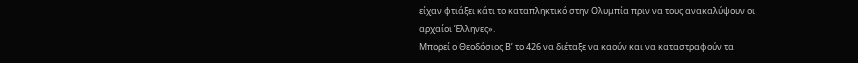είχαν φτιάξει κάτι το καταπληκτικό στην Ολυμπία πριν να τους ανακαλύψουν οι αρχαίοι Έλληνες».
Μπορεί ο Θεοδόσιος Β’ το 426 να διέταξε να καούν και να καταστραφούν τα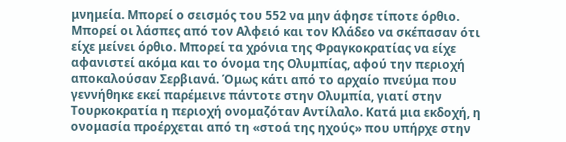μνημεία. Μπορεί ο σεισμός του 552 να μην άφησε τίποτε όρθιο. Μπορεί οι λάσπες από τον Αλφειό και τον Κλάδεο να σκέπασαν ότι είχε μείνει όρθιο. Μπορεί τα χρόνια της Φραγκοκρατίας να είχε αφανιστεί ακόμα και το όνομα της Ολυμπίας, αφού την περιοχή αποκαλούσαν Σερβιανά. Όμως κάτι από το αρχαίο πνεύμα που γεννήθηκε εκεί παρέμεινε πάντοτε στην Ολυμπία, γιατί στην Τουρκοκρατία η περιοχή ονομαζόταν Αντίλαλο. Κατά μια εκδοχή, η ονομασία προέρχεται από τη «στοά της ηχούς» που υπήρχε στην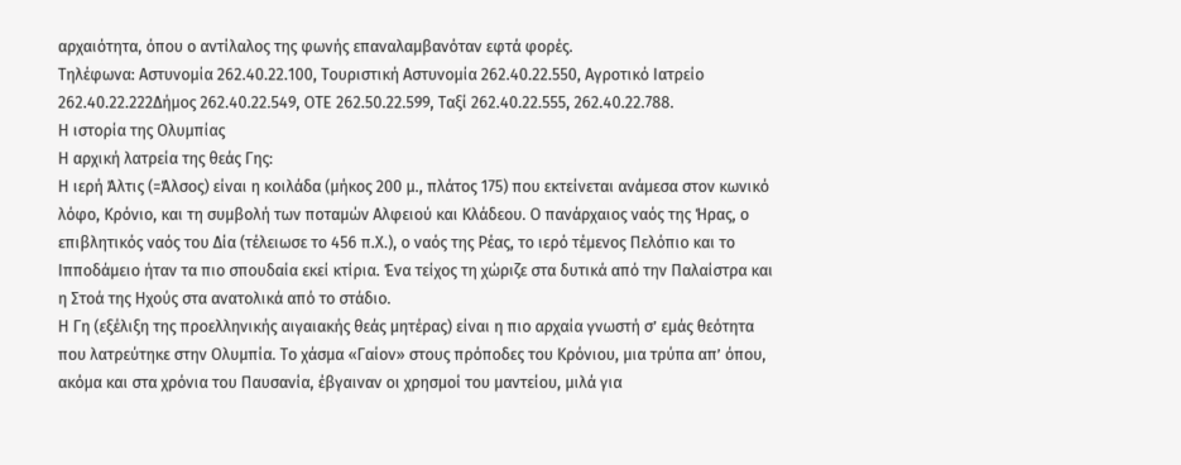αρχαιότητα, όπου ο αντίλαλος της φωνής επαναλαμβανόταν εφτά φορές.
Τηλέφωνα: Αστυνομία 262.40.22.100, Τουριστική Αστυνομία 262.40.22.550, Αγροτικό Ιατρείο 262.40.22.222Δήμος 262.40.22.549, ΟΤΕ 262.50.22.599, Ταξί 262.40.22.555, 262.40.22.788.
Η ιστορία της Ολυμπίας
Η αρχική λατρεία της θεάς Γης:
Η ιερή Άλτις (=Άλσος) είναι η κοιλάδα (μήκος 200 μ., πλάτος 175) που εκτείνεται ανάμεσα στον κωνικό λόφο, Κρόνιο, και τη συμβολή των ποταμών Αλφειού και Κλάδεου. Ο πανάρχαιος ναός της Ήρας, ο επιβλητικός ναός του Δία (τέλειωσε το 456 π.Χ.), ο ναός της Ρέας, το ιερό τέμενος Πελόπιο και το Ιπποδάμειο ήταν τα πιο σπουδαία εκεί κτίρια. Ένα τείχος τη χώριζε στα δυτικά από την Παλαίστρα και η Στοά της Ηχούς στα ανατολικά από το στάδιο.
Η Γη (εξέλιξη της προελληνικής αιγαιακής θεάς μητέρας) είναι η πιο αρχαία γνωστή σ’ εμάς θεότητα που λατρεύτηκε στην Ολυμπία. Το χάσμα «Γαίον» στους πρόποδες του Κρόνιου, μια τρύπα απ’ όπου, ακόμα και στα χρόνια του Παυσανία, έβγαιναν οι χρησμοί του μαντείου, μιλά για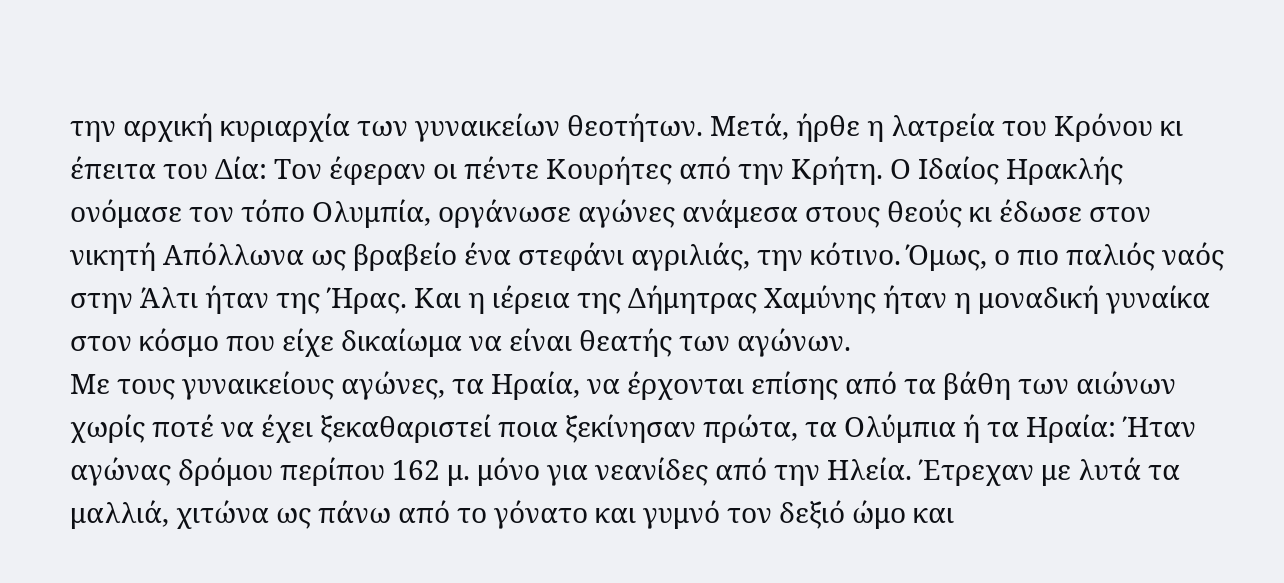την αρχική κυριαρχία των γυναικείων θεοτήτων. Μετά, ήρθε η λατρεία του Κρόνου κι έπειτα του Δία: Τον έφεραν οι πέντε Κουρήτες από την Κρήτη. Ο Ιδαίος Ηρακλής ονόμασε τον τόπο Ολυμπία, οργάνωσε αγώνες ανάμεσα στους θεούς κι έδωσε στον νικητή Απόλλωνα ως βραβείο ένα στεφάνι αγριλιάς, την κότινο. Όμως, ο πιο παλιός ναός στην Άλτι ήταν της Ήρας. Και η ιέρεια της Δήμητρας Χαμύνης ήταν η μοναδική γυναίκα στον κόσμο που είχε δικαίωμα να είναι θεατής των αγώνων.
Με τους γυναικείους αγώνες, τα Ηραία, να έρχονται επίσης από τα βάθη των αιώνων χωρίς ποτέ να έχει ξεκαθαριστεί ποια ξεκίνησαν πρώτα, τα Ολύμπια ή τα Ηραία: Ήταν αγώνας δρόμου περίπου 162 μ. μόνο για νεανίδες από την Ηλεία. Έτρεχαν με λυτά τα μαλλιά, χιτώνα ως πάνω από το γόνατο και γυμνό τον δεξιό ώμο και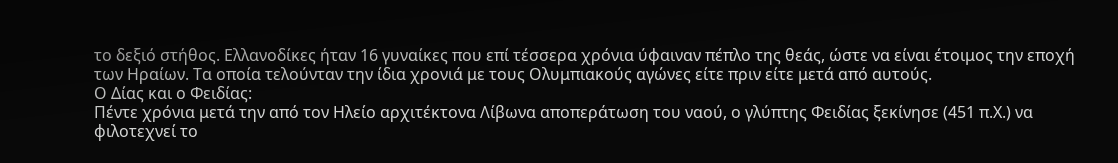το δεξιό στήθος. Ελλανοδίκες ήταν 16 γυναίκες που επί τέσσερα χρόνια ύφαιναν πέπλο της θεάς, ώστε να είναι έτοιμος την εποχή των Ηραίων. Τα οποία τελούνταν την ίδια χρονιά με τους Ολυμπιακούς αγώνες είτε πριν είτε μετά από αυτούς.
Ο Δίας και ο Φειδίας:
Πέντε χρόνια μετά την από τον Ηλείο αρχιτέκτονα Λίβωνα αποπεράτωση του ναού, ο γλύπτης Φειδίας ξεκίνησε (451 π.Χ.) να φιλοτεχνεί το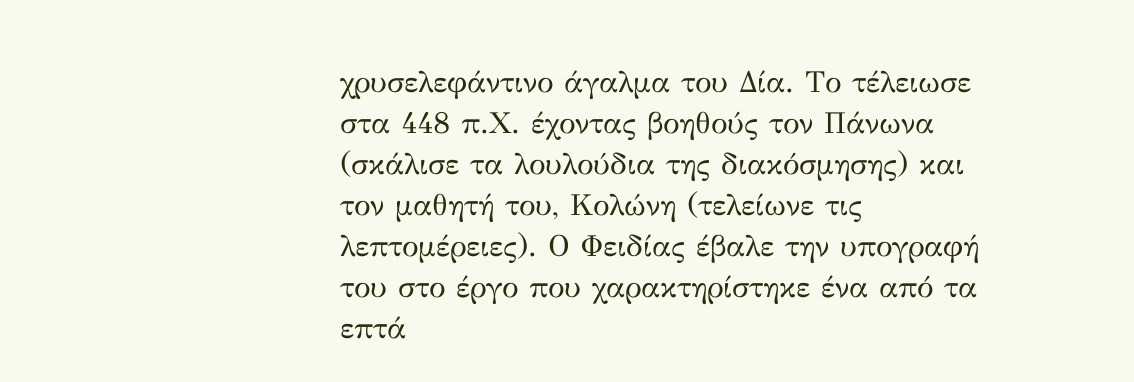χρυσελεφάντινο άγαλμα του Δία. Το τέλειωσε στα 448 π.Χ. έχοντας βοηθούς τον Πάνωνα (σκάλισε τα λουλούδια της διακόσμησης) και τον μαθητή του, Κολώνη (τελείωνε τις λεπτομέρειες). Ο Φειδίας έβαλε την υπογραφή του στο έργο που χαρακτηρίστηκε ένα από τα επτά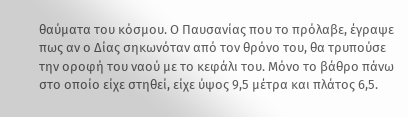θαύματα του κόσμου. Ο Παυσανίας που το πρόλαβε, έγραψε πως αν ο Δίας σηκωνόταν από τον θρόνο του, θα τρυπούσε την οροφή του ναού με το κεφάλι του. Μόνο το βάθρο πάνω στο οποίο είχε στηθεί, είχε ύψος 9,5 μέτρα και πλάτος 6,5.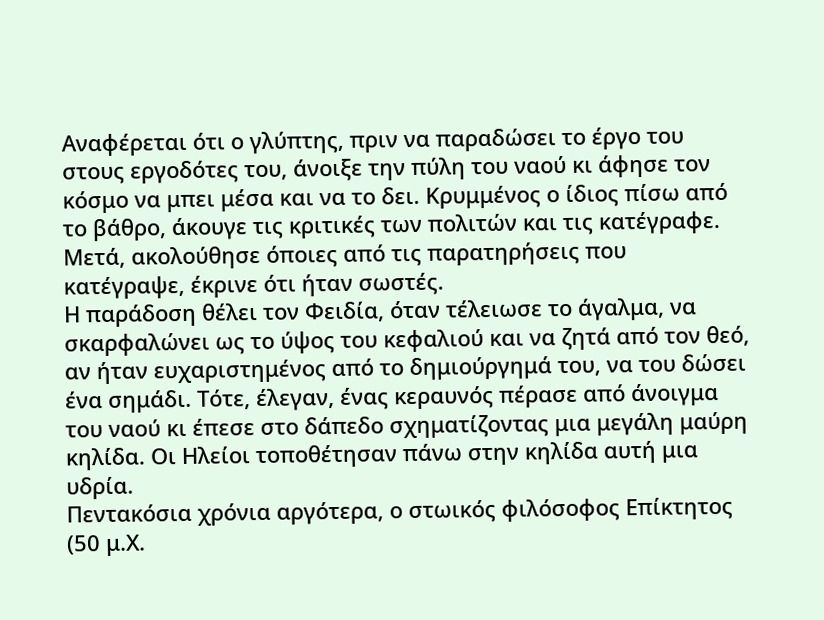Αναφέρεται ότι ο γλύπτης, πριν να παραδώσει το έργο του στους εργοδότες του, άνοιξε την πύλη του ναού κι άφησε τον κόσμο να μπει μέσα και να το δει. Κρυμμένος ο ίδιος πίσω από το βάθρο, άκουγε τις κριτικές των πολιτών και τις κατέγραφε. Μετά, ακολούθησε όποιες από τις παρατηρήσεις που κατέγραψε, έκρινε ότι ήταν σωστές.
Η παράδοση θέλει τον Φειδία, όταν τέλειωσε το άγαλμα, να σκαρφαλώνει ως το ύψος του κεφαλιού και να ζητά από τον θεό, αν ήταν ευχαριστημένος από το δημιούργημά του, να του δώσει ένα σημάδι. Τότε, έλεγαν, ένας κεραυνός πέρασε από άνοιγμα του ναού κι έπεσε στο δάπεδο σχηματίζοντας μια μεγάλη μαύρη κηλίδα. Οι Ηλείοι τοποθέτησαν πάνω στην κηλίδα αυτή μια υδρία.
Πεντακόσια χρόνια αργότερα, ο στωικός φιλόσοφος Επίκτητος (50 μ.Χ.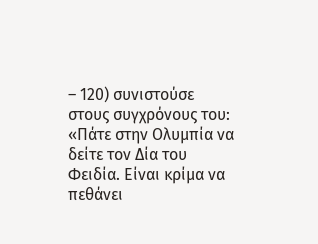– 120) συνιστούσε στους συγχρόνους του:
«Πάτε στην Ολυμπία να δείτε τον Δία του Φειδία. Είναι κρίμα να πεθάνει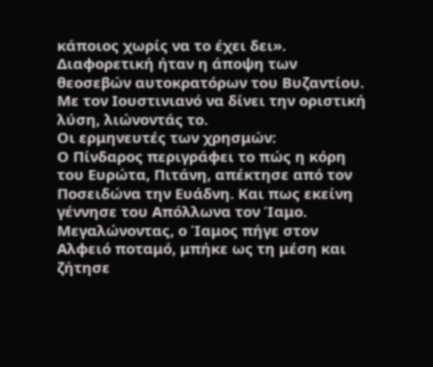κάποιος χωρίς να το έχει δει». Διαφορετική ήταν η άποψη των θεοσεβών αυτοκρατόρων του Βυζαντίου. Με τον Ιουστινιανό να δίνει την οριστική λύση, λιώνοντάς το.
Οι ερμηνευτές των χρησμών:
Ο Πίνδαρος περιγράφει το πώς η κόρη του Ευρώτα, Πιτάνη, απέκτησε από τον Ποσειδώνα την Ευάδνη. Και πως εκείνη γέννησε του Απόλλωνα τον Ίαμο. Μεγαλώνοντας, ο Ίαμος πήγε στον Αλφειό ποταμό, μπήκε ως τη μέση και ζήτησε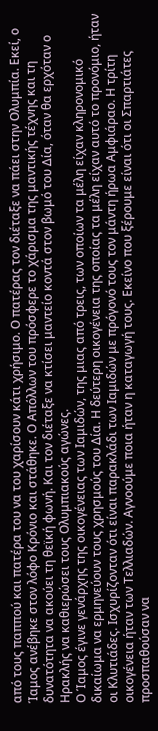από τους παππού και πατέρα του να του χαρίσουν κάτι χρήσιμο. Ο πατέρας τον διέταξε να πάει στην Ολυμπία. Εκεί, ο Ίαμος ανέβηκε στον λόφο Κρόνιο και στάθηκε. Ο Απόλλων του πρόσφερε το χάρισμα της μαντικής τέχνης και τη δυνατότητα να ακούει τη θεϊκή φωνή. Και τον διέταξε να κτίσει μαντείο κοντά στον βωμό του Δία, όταν θα ερχόταν ο Ηρακλής να καθιερώσει τους Ολυμπιακούς αγώνες.
Ο Ίαμος έγινε γενάρχης της οικογένειας των Ιαμιδών, της μιας από τρεις, των οποίων τα μέλη είχαν κληρονομικό δικαίωμα να ερμηνεύουν τους χρησμούς του Δία. Η δεύτερη οικογένεια της οποίας τα μέλη είχαν αυτό το προνόμιο, ήταν οι Κλυτιάδες. Ισχυρίζονταν ότι είναι παρακλάδι των Ιαμιδών με πρόγονό τους τον μάντη ήρωα Αμφιάραο. Η τρίτη οικογένεια ήταν των Τελλιαδών. Αγνοούμε ποια ήταν η καταγωγή τους. Εκείνο που ξέρουμε είναι ότι οι Σπαρτιάτες προσπαθούσαν να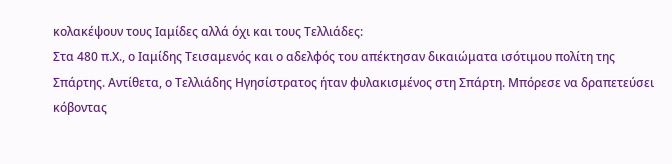κολακέψουν τους Ιαμίδες αλλά όχι και τους Τελλιάδες:
Στα 480 π.Χ., ο Ιαμίδης Τεισαμενός και ο αδελφός του απέκτησαν δικαιώματα ισότιμου πολίτη της Σπάρτης. Αντίθετα, ο Τελλιάδης Ηγησίστρατος ήταν φυλακισμένος στη Σπάρτη. Μπόρεσε να δραπετεύσει κόβοντας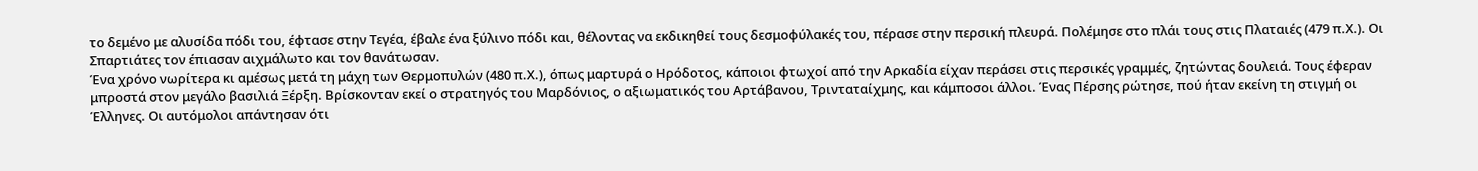το δεμένο με αλυσίδα πόδι του, έφτασε στην Τεγέα, έβαλε ένα ξύλινο πόδι και, θέλοντας να εκδικηθεί τους δεσμοφύλακές του, πέρασε στην περσική πλευρά. Πολέμησε στο πλάι τους στις Πλαταιές (479 π.Χ.). Οι Σπαρτιάτες τον έπιασαν αιχμάλωτο και τον θανάτωσαν.
Ένα χρόνο νωρίτερα κι αμέσως μετά τη μάχη των Θερμοπυλών (480 π.Χ.), όπως μαρτυρά ο Ηρόδοτος, κάποιοι φτωχοί από την Αρκαδία είχαν περάσει στις περσικές γραμμές, ζητώντας δουλειά. Τους έφεραν μπροστά στον μεγάλο βασιλιά Ξέρξη. Βρίσκονταν εκεί ο στρατηγός του Μαρδόνιος, ο αξιωματικός του Αρτάβανου, Τρινταταίχμης, και κάμποσοι άλλοι. Ένας Πέρσης ρώτησε, πού ήταν εκείνη τη στιγμή οι Έλληνες. Οι αυτόμολοι απάντησαν ότι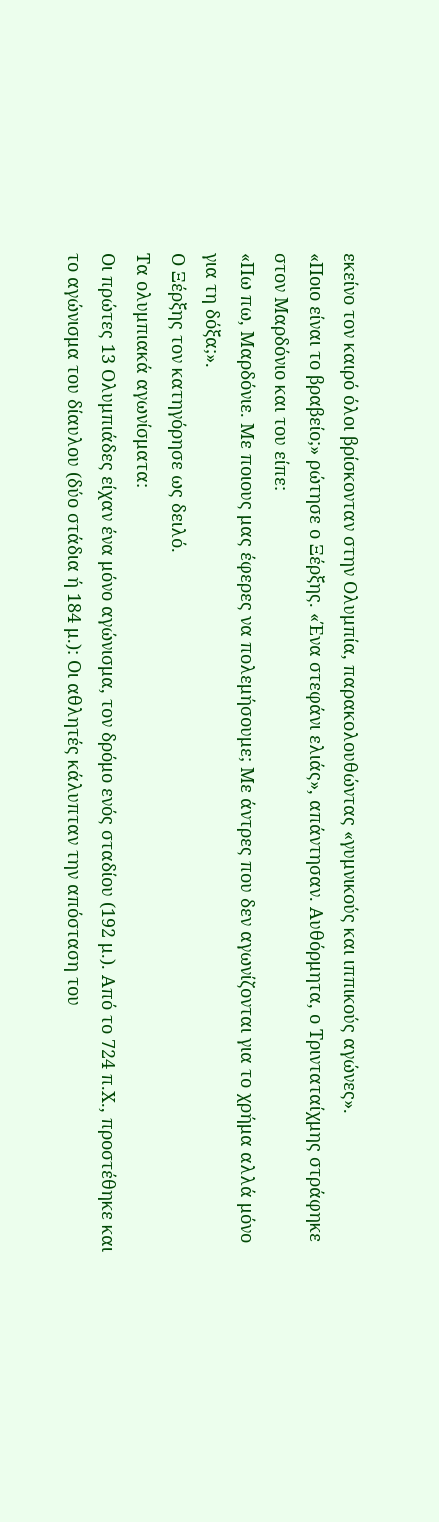εκείνο τον καιρό όλοι βρίσκονταν στην Ολυμπία, παρακολουθώντας «γυμνικούς και ιππικούς αγώνες».
«Ποιο είναι το βραβείο;» ρώτησε ο Ξέρξης. «Ένα στεφάνι ελιάς», απάντησαν. Αυθόρμητα, ο Τρινταταίχμης στράφηκε στον Μαρδόνιο και του είπε:
«Πω πω, Μαρδόνιε. Με ποιους μας έφερες να πολεμήσουμε; Με άντρες που δεν αγωνίζονται για το χρήμα αλλά μόνο για τη δόξα;».
Ο Ξέρξης τον κατηγόρησε ως δειλό.
Τα ολυμπιακά αγωνίσματα:
Οι πρώτες 13 Ολυμπιάδες είχαν ένα μόνο αγώνισμα, τον δρόμο ενός σταδίου (192 μ.). Από το 724 π.Χ., προστέθηκε και το αγώνισμα του δίαυλου (δύο στάδια ή 184 μ.): Οι αθλητές κάλυπταν την απόσταση του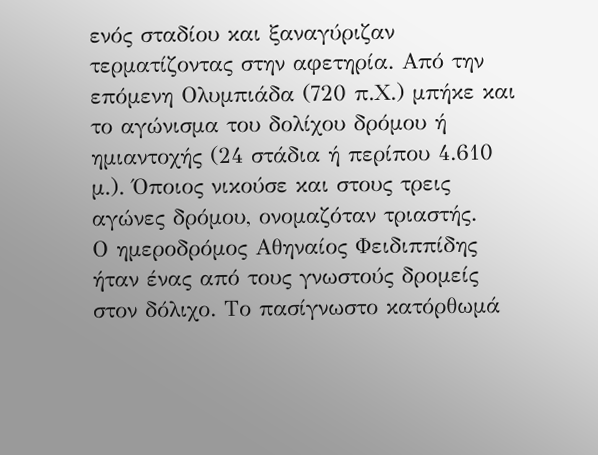ενός σταδίου και ξαναγύριζαν τερματίζοντας στην αφετηρία. Από την επόμενη Ολυμπιάδα (720 π.Χ.) μπήκε και το αγώνισμα του δολίχου δρόμου ή ημιαντοχής (24 στάδια ή περίπου 4.610 μ.). Όποιος νικούσε και στους τρεις αγώνες δρόμου, ονομαζόταν τριαστής.
Ο ημεροδρόμος Αθηναίος Φειδιππίδης ήταν ένας από τους γνωστούς δρομείς στον δόλιχο. Το πασίγνωστο κατόρθωμά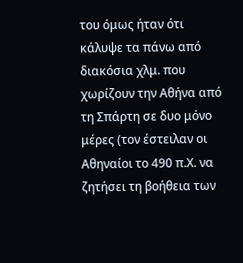του όμως ήταν ότι κάλυψε τα πάνω από διακόσια χλμ. που χωρίζουν την Αθήνα από τη Σπάρτη σε δυο μόνο μέρες (τον έστειλαν οι Αθηναίοι το 490 π.Χ. να ζητήσει τη βοήθεια των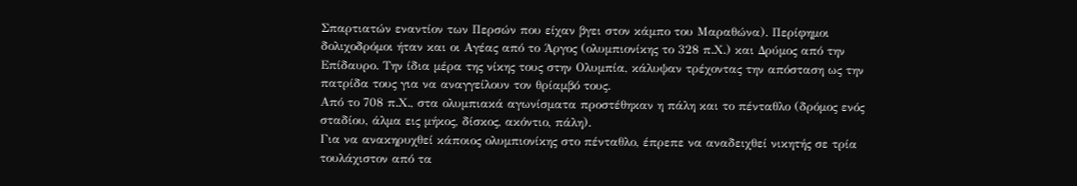Σπαρτιατών εναντίον των Περσών που είχαν βγει στον κάμπο του Μαραθώνα). Περίφημοι δολιχοδρόμοι ήταν και οι Αγέας από το Άργος (ολυμπιονίκης το 328 π.Χ.) και Δρύμος από την Επίδαυρο. Την ίδια μέρα της νίκης τους στην Ολυμπία, κάλυψαν τρέχοντας την απόσταση ως την πατρίδα τους για να αναγγείλουν τον θρίαμβό τους.
Από το 708 π.Χ., στα ολυμπιακά αγωνίσματα προστέθηκαν η πάλη και το πένταθλο (δρόμος ενός σταδίου, άλμα εις μήκος, δίσκος, ακόντιο, πάλη).
Για να ανακηρυχθεί κάποιος ολυμπιονίκης στο πένταθλο, έπρεπε να αναδειχθεί νικητής σε τρία τουλάχιστον από τα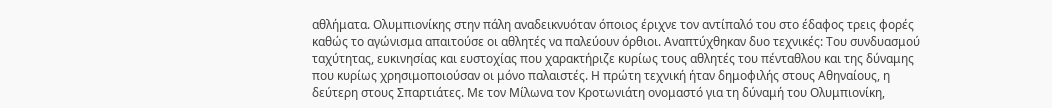αθλήματα. Ολυμπιονίκης στην πάλη αναδεικνυόταν όποιος έριχνε τον αντίπαλό του στο έδαφος τρεις φορές καθώς το αγώνισμα απαιτούσε οι αθλητές να παλεύουν όρθιοι. Αναπτύχθηκαν δυο τεχνικές: Του συνδυασμού ταχύτητας, ευκινησίας και ευστοχίας που χαρακτήριζε κυρίως τους αθλητές του πένταθλου και της δύναμης που κυρίως χρησιμοποιούσαν οι μόνο παλαιστές. Η πρώτη τεχνική ήταν δημοφιλής στους Αθηναίους, η δεύτερη στους Σπαρτιάτες. Με τον Μίλωνα τον Κροτωνιάτη ονομαστό για τη δύναμή του Ολυμπιονίκη,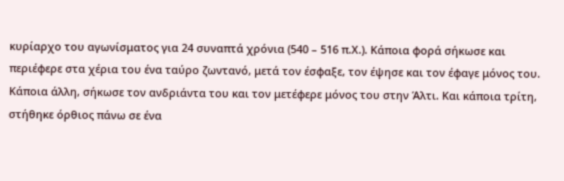κυρίαρχο του αγωνίσματος για 24 συναπτά χρόνια (540 – 516 π.Χ.). Κάποια φορά σήκωσε και περιέφερε στα χέρια του ένα ταύρο ζωντανό, μετά τον έσφαξε, τον έψησε και τον έφαγε μόνος του. Κάποια άλλη, σήκωσε τον ανδριάντα του και τον μετέφερε μόνος του στην Άλτι. Και κάποια τρίτη, στήθηκε όρθιος πάνω σε ένα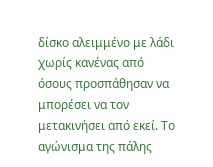δίσκο αλειμμένο με λάδι χωρίς κανένας από όσους προσπάθησαν να μπορέσει να τον μετακινήσει από εκεί. Το αγώνισμα της πάλης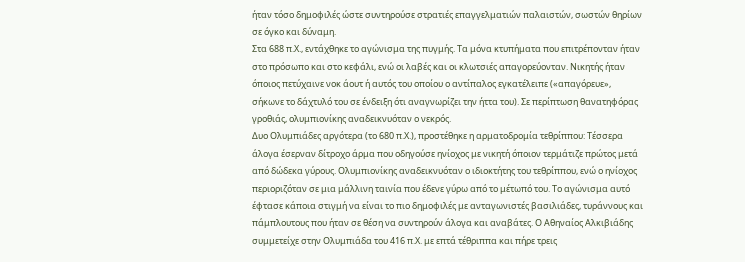ήταν τόσο δημοφιλές ώστε συντηρούσε στρατιές επαγγελματιών παλαιστών, σωστών θηρίων σε όγκο και δύναμη.
Στα 688 π.Χ., εντάχθηκε το αγώνισμα της πυγμής. Τα μόνα κτυπήματα που επιτρέπονταν ήταν στο πρόσωπο και στο κεφάλι, ενώ οι λαβές και οι κλωτσιές απαγορεύονταν. Νικητής ήταν όποιος πετύχαινε νοκ άουτ ή αυτός του οποίου ο αντίπαλος εγκατέλειπε («απαγόρευε», σήκωνε το δάχτυλό του σε ένδειξη ότι αναγνωρίζει την ήττα του). Σε περίπτωση θανατηφόρας γροθιάς, ολυμπιονίκης αναδεικνυόταν ο νεκρός.
Δυο Ολυμπιάδες αργότερα (το 680 π.Χ.), προστέθηκε η αρματοδρομία τεθρίππου: Τέσσερα άλογα έσερναν δίτροχο άρμα που οδηγούσε ηνίοχος με νικητή όποιον τερμάτιζε πρώτος μετά από δώδεκα γύρους. Ολυμπιονίκης αναδεικνυόταν ο ιδιοκτήτης του τεθρίππου, ενώ ο ηνίοχος περιοριζόταν σε μια μάλλινη ταινία που έδενε γύρω από το μέτωπό του. Το αγώνισμα αυτό έφτασε κάποια στιγμή να είναι το πιο δημοφιλές με ανταγωνιστές βασιλιάδες, τυράννους και πάμπλουτους που ήταν σε θέση να συντηρούν άλογα και αναβάτες. Ο Αθηναίος Αλκιβιάδης συμμετείχε στην Ολυμπιάδα του 416 π.Χ. με επτά τέθριππα και πήρε τρεις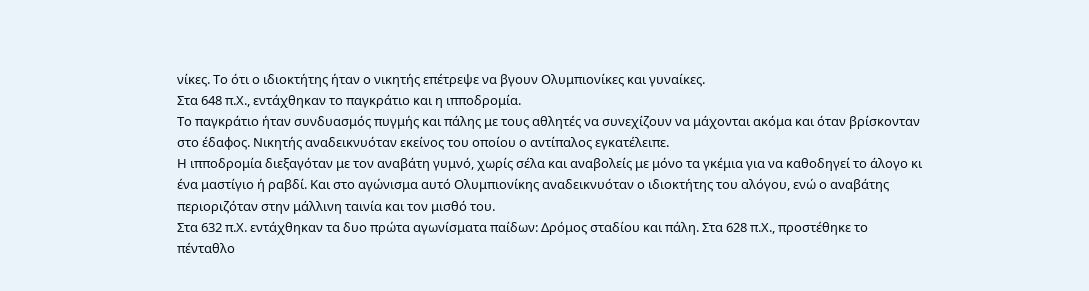νίκες. Το ότι ο ιδιοκτήτης ήταν ο νικητής επέτρεψε να βγουν Ολυμπιονίκες και γυναίκες.
Στα 648 π.Χ., εντάχθηκαν το παγκράτιο και η ιπποδρομία.
Το παγκράτιο ήταν συνδυασμός πυγμής και πάλης με τους αθλητές να συνεχίζουν να μάχονται ακόμα και όταν βρίσκονταν στο έδαφος. Νικητής αναδεικνυόταν εκείνος του οποίου ο αντίπαλος εγκατέλειπε.
Η ιπποδρομία διεξαγόταν με τον αναβάτη γυμνό, χωρίς σέλα και αναβολείς με μόνο τα γκέμια για να καθοδηγεί το άλογο κι ένα μαστίγιο ή ραβδί. Και στο αγώνισμα αυτό Ολυμπιονίκης αναδεικνυόταν ο ιδιοκτήτης του αλόγου, ενώ ο αναβάτης περιοριζόταν στην μάλλινη ταινία και τον μισθό του.
Στα 632 π.Χ. εντάχθηκαν τα δυο πρώτα αγωνίσματα παίδων: Δρόμος σταδίου και πάλη. Στα 628 π.Χ., προστέθηκε το πένταθλο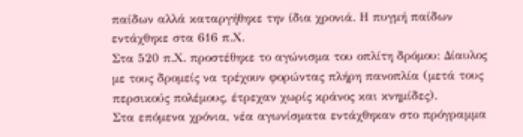παίδων αλλά καταργήθηκε την ίδια χρονιά. Η πυγμή παίδων εντάχθηκε στα 616 π.Χ.
Στα 520 π.Χ. προστέθηκε το αγώνισμα του οπλίτη δρόμου: Δίαυλος με τους δρομείς να τρέχουν φορώντας πλήρη πανοπλία (μετά τους περσικούς πολέμους, έτρεχαν χωρίς κράνος και κνημίδες).
Στα επόμενα χρόνια, νέα αγωνίσματα εντάχθηκαν στο πρόγραμμα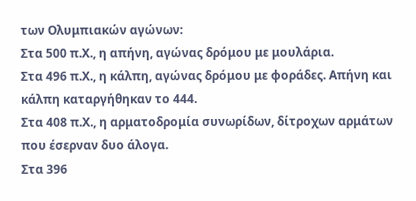των Ολυμπιακών αγώνων:
Στα 500 π.Χ., η απήνη, αγώνας δρόμου με μουλάρια.
Στα 496 π.Χ., η κάλπη, αγώνας δρόμου με φοράδες. Απήνη και κάλπη καταργήθηκαν το 444.
Στα 408 π.Χ., η αρματοδρομία συνωρίδων, δίτροχων αρμάτων που έσερναν δυο άλογα.
Στα 396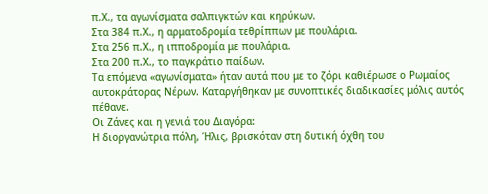π.Χ., τα αγωνίσματα σαλπιγκτών και κηρύκων.
Στα 384 π.Χ., η αρματοδρομία τεθρίππων με πουλάρια.
Στα 256 π.Χ., η ιπποδρομία με πουλάρια.
Στα 200 π.Χ., το παγκράτιο παίδων.
Τα επόμενα «αγωνίσματα» ήταν αυτά που με το ζόρι καθιέρωσε ο Ρωμαίος αυτοκράτορας Νέρων. Καταργήθηκαν με συνοπτικές διαδικασίες μόλις αυτός πέθανε.
Οι Ζάνες και η γενιά του Διαγόρα:
Η διοργανώτρια πόλη, Ήλις, βρισκόταν στη δυτική όχθη του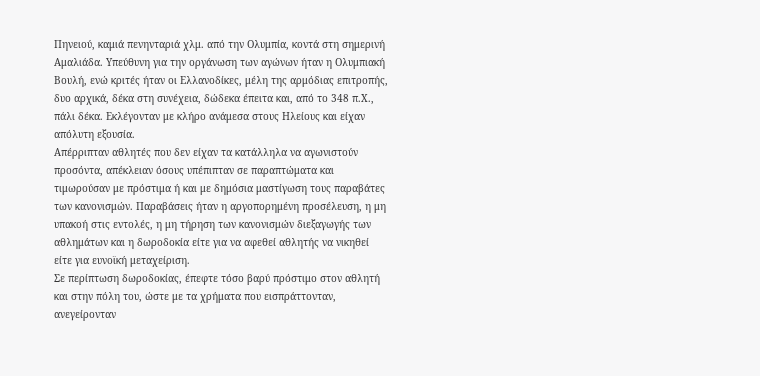Πηνειού, καμιά πενηνταριά χλμ. από την Ολυμπία, κοντά στη σημερινή Αμαλιάδα. Υπεύθυνη για την οργάνωση των αγώνων ήταν η Ολυμπιακή Βουλή, ενώ κριτές ήταν οι Ελλανοδίκες, μέλη της αρμόδιας επιτροπής, δυο αρχικά, δέκα στη συνέχεια, δώδεκα έπειτα και, από το 348 π.Χ., πάλι δέκα. Εκλέγονταν με κλήρο ανάμεσα στους Ηλείους και είχαν απόλυτη εξουσία.
Απέρριπταν αθλητές που δεν είχαν τα κατάλληλα να αγωνιστούν προσόντα, απέκλειαν όσους υπέπιπταν σε παραπτώματα και τιμωρούσαν με πρόστιμα ή και με δημόσια μαστίγωση τους παραβάτες των κανονισμών. Παραβάσεις ήταν η αργοπορημένη προσέλευση, η μη υπακοή στις εντολές, η μη τήρηση των κανονισμών διεξαγωγής των αθλημάτων και η δωροδοκία είτε για να αφεθεί αθλητής να νικηθεί είτε για ευνοϊκή μεταχείριση.
Σε περίπτωση δωροδοκίας, έπεφτε τόσο βαρύ πρόστιμο στον αθλητή και στην πόλη του, ώστε με τα χρήματα που εισπράττονταν, ανεγείρονταν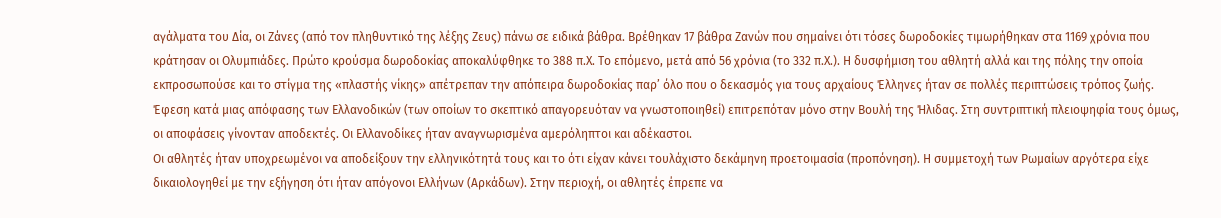αγάλματα του Δία, οι Ζάνες (από τον πληθυντικό της λέξης Ζευς) πάνω σε ειδικά βάθρα. Βρέθηκαν 17 βάθρα Ζανών που σημαίνει ότι τόσες δωροδοκίες τιμωρήθηκαν στα 1169 χρόνια που κράτησαν οι Ολυμπιάδες. Πρώτο κρούσμα δωροδοκίας αποκαλύφθηκε το 388 π.Χ. Το επόμενο, μετά από 56 χρόνια (το 332 π.Χ.). Η δυσφήμιση του αθλητή αλλά και της πόλης την οποία εκπροσωπούσε και το στίγμα της «πλαστής νίκης» απέτρεπαν την απόπειρα δωροδοκίας παρ’ όλο που ο δεκασμός για τους αρχαίους Έλληνες ήταν σε πολλές περιπτώσεις τρόπος ζωής.
Έφεση κατά μιας απόφασης των Ελλανοδικών (των οποίων το σκεπτικό απαγορευόταν να γνωστοποιηθεί) επιτρεπόταν μόνο στην Βουλή της Ήλιδας. Στη συντριπτική πλειοψηφία τους όμως, οι αποφάσεις γίνονταν αποδεκτές. Οι Ελλανοδίκες ήταν αναγνωρισμένα αμερόληπτοι και αδέκαστοι.
Οι αθλητές ήταν υποχρεωμένοι να αποδείξουν την ελληνικότητά τους και το ότι είχαν κάνει τουλάχιστο δεκάμηνη προετοιμασία (προπόνηση). Η συμμετοχή των Ρωμαίων αργότερα είχε δικαιολογηθεί με την εξήγηση ότι ήταν απόγονοι Ελλήνων (Αρκάδων). Στην περιοχή, οι αθλητές έπρεπε να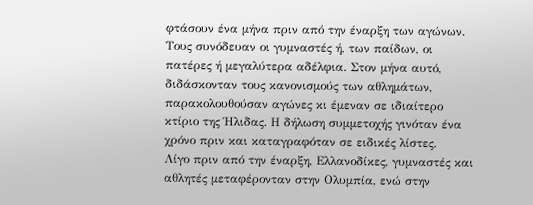φτάσουν ένα μήνα πριν από την έναρξη των αγώνων. Τους συνόδευαν οι γυμναστές ή, των παίδων, οι πατέρες ή μεγαλύτερα αδέλφια. Στον μήνα αυτό, διδάσκονταν τους κανονισμούς των αθλημάτων, παρακολουθούσαν αγώνες κι έμεναν σε ιδιαίτερο κτίριο της Ήλιδας. Η δήλωση συμμετοχής γινόταν ένα χρόνο πριν και καταγραφόταν σε ειδικές λίστες.
Λίγο πριν από την έναρξη, Ελλανοδίκες, γυμναστές και αθλητές μεταφέρονταν στην Ολυμπία, ενώ στην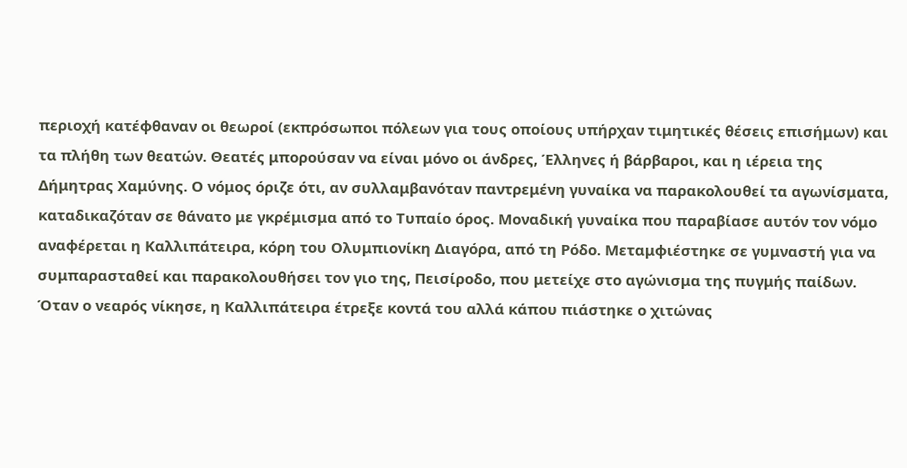περιοχή κατέφθαναν οι θεωροί (εκπρόσωποι πόλεων για τους οποίους υπήρχαν τιμητικές θέσεις επισήμων) και τα πλήθη των θεατών. Θεατές μπορούσαν να είναι μόνο οι άνδρες, Έλληνες ή βάρβαροι, και η ιέρεια της Δήμητρας Χαμύνης. Ο νόμος όριζε ότι, αν συλλαμβανόταν παντρεμένη γυναίκα να παρακολουθεί τα αγωνίσματα, καταδικαζόταν σε θάνατο με γκρέμισμα από το Τυπαίο όρος. Μοναδική γυναίκα που παραβίασε αυτόν τον νόμο αναφέρεται η Καλλιπάτειρα, κόρη του Ολυμπιονίκη Διαγόρα, από τη Ρόδο. Μεταμφιέστηκε σε γυμναστή για να συμπαρασταθεί και παρακολουθήσει τον γιο της, Πεισίροδο, που μετείχε στο αγώνισμα της πυγμής παίδων. Όταν ο νεαρός νίκησε, η Καλλιπάτειρα έτρεξε κοντά του αλλά κάπου πιάστηκε ο χιτώνας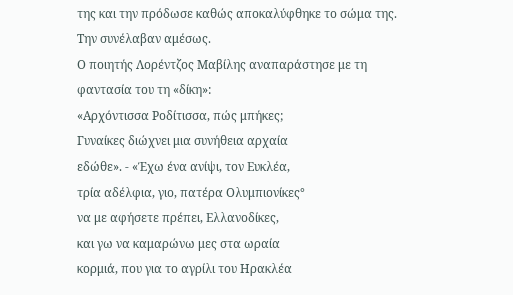της και την πρόδωσε καθώς αποκαλύφθηκε το σώμα της. Την συνέλαβαν αμέσως.
Ο ποιητής Λορέντζος Μαβίλης αναπαράστησε με τη φαντασία του τη «δίκη»:
«Αρχόντισσα Ροδίτισσα, πώς μπήκες;
Γυναίκες διώχνει μια συνήθεια αρχαία
εδώθε». - «Έχω ένα ανίψι, τον Ευκλέα,
τρία αδέλφια, γιο, πατέρα Ολυμπιονίκες°
να με αφήσετε πρέπει, Ελλανοδίκες,
και γω να καμαρώνω μες στα ωραία
κορμιά, που για το αγρίλι του Ηρακλέα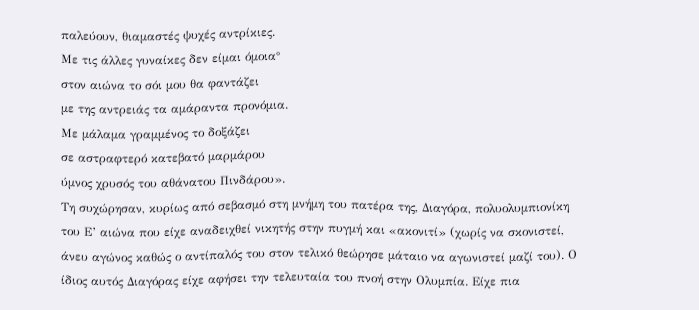παλεύουν, θιαμαστές ψυχές αντρίκιες.
Με τις άλλες γυναίκες δεν είμαι όμοια°
στον αιώνα το σόι μου θα φαντάζει
με της αντρειάς τα αμάραντα προνόμια.
Με μάλαμα γραμμένος το δοξάζει
σε αστραφτερό κατεβατό μαρμάρου
ύμνος χρυσός του αθάνατου Πινδάρου».
Τη συχώρησαν, κυρίως από σεβασμό στη μνήμη του πατέρα της, Διαγόρα, πολυολυμπιονίκη του Ε’ αιώνα που είχε αναδειχθεί νικητής στην πυγμή και «ακονιτί» (χωρίς να σκονιστεί, άνευ αγώνος καθώς ο αντίπαλός του στον τελικό θεώρησε μάταιο να αγωνιστεί μαζί του). Ο ίδιος αυτός Διαγόρας είχε αφήσει την τελευταία του πνοή στην Ολυμπία. Είχε πια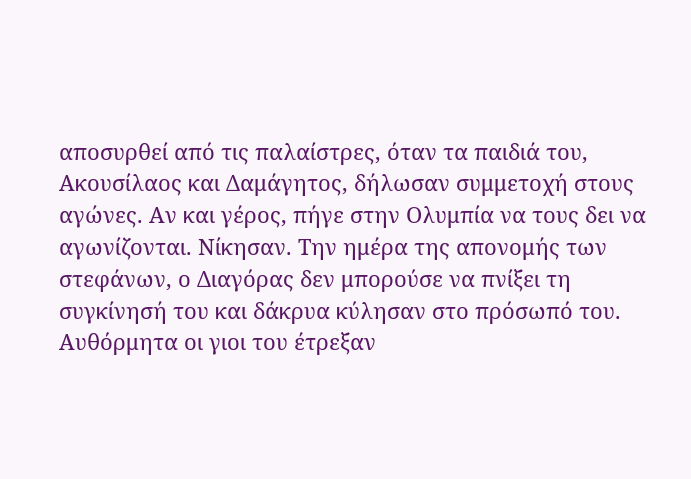αποσυρθεί από τις παλαίστρες, όταν τα παιδιά του, Ακουσίλαος και Δαμάγητος, δήλωσαν συμμετοχή στους αγώνες. Αν και γέρος, πήγε στην Ολυμπία να τους δει να αγωνίζονται. Νίκησαν. Την ημέρα της απονομής των στεφάνων, ο Διαγόρας δεν μπορούσε να πνίξει τη συγκίνησή του και δάκρυα κύλησαν στο πρόσωπό του. Αυθόρμητα οι γιοι του έτρεξαν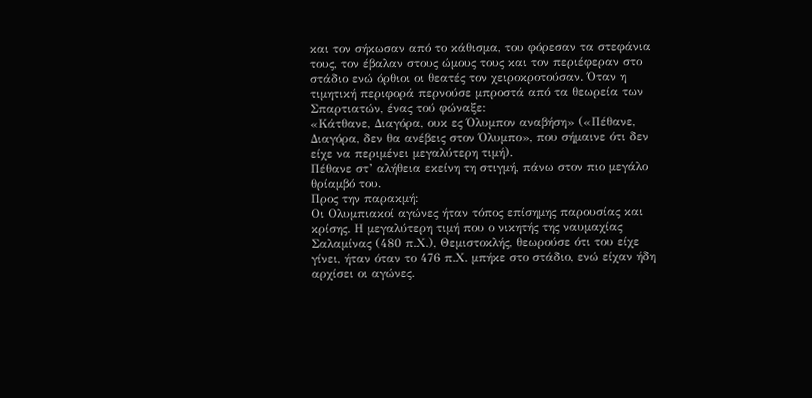και τον σήκωσαν από το κάθισμα, του φόρεσαν τα στεφάνια τους, τον έβαλαν στους ώμους τους και τον περιέφεραν στο στάδιο ενώ όρθιοι οι θεατές τον χειροκροτούσαν. Όταν η τιμητική περιφορά περνούσε μπροστά από τα θεωρεία των Σπαρτιατών, ένας τού φώναξε:
«Κάτθανε, Διαγόρα, ουκ ες Όλυμπον αναβήση» («Πέθανε, Διαγόρα, δεν θα ανέβεις στον Όλυμπο», που σήμαινε ότι δεν είχε να περιμένει μεγαλύτερη τιμή).
Πέθανε στ’ αλήθεια εκείνη τη στιγμή, πάνω στον πιο μεγάλο θρίαμβό του.
Προς την παρακμή:
Οι Ολυμπιακοί αγώνες ήταν τόπος επίσημης παρουσίας και κρίσης. Η μεγαλύτερη τιμή που ο νικητής της ναυμαχίας Σαλαμίνας (480 π.Χ.), Θεμιστοκλής, θεωρούσε ότι του είχε γίνει, ήταν όταν το 476 π.Χ. μπήκε στο στάδιο, ενώ είχαν ήδη αρχίσει οι αγώνες.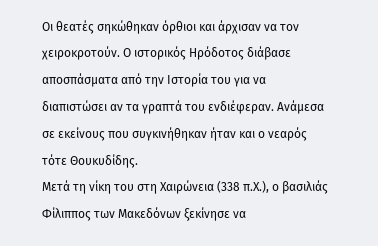Οι θεατές σηκώθηκαν όρθιοι και άρχισαν να τον χειροκροτούν. Ο ιστορικός Ηρόδοτος διάβασε αποσπάσματα από την Ιστορία του για να διαπιστώσει αν τα γραπτά του ενδιέφεραν. Ανάμεσα σε εκείνους που συγκινήθηκαν ήταν και ο νεαρός τότε Θουκυδίδης.
Μετά τη νίκη του στη Χαιρώνεια (338 π.Χ.), ο βασιλιάς Φίλιππος των Μακεδόνων ξεκίνησε να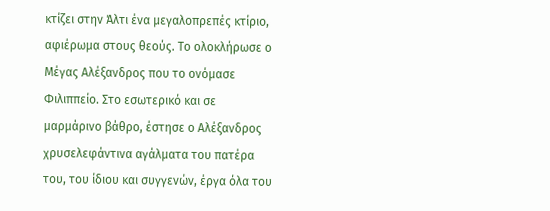κτίζει στην Άλτι ένα μεγαλοπρεπές κτίριο, αφιέρωμα στους θεούς. Το ολοκλήρωσε ο Μέγας Αλέξανδρος που το ονόμασε Φιλιππείο. Στο εσωτερικό και σε μαρμάρινο βάθρο, έστησε ο Αλέξανδρος χρυσελεφάντινα αγάλματα του πατέρα του, του ίδιου και συγγενών, έργα όλα του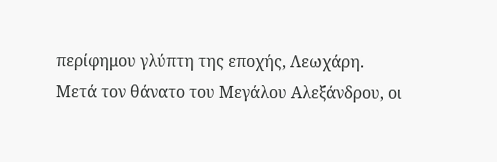περίφημου γλύπτη της εποχής, Λεωχάρη.
Μετά τον θάνατο του Μεγάλου Αλεξάνδρου, οι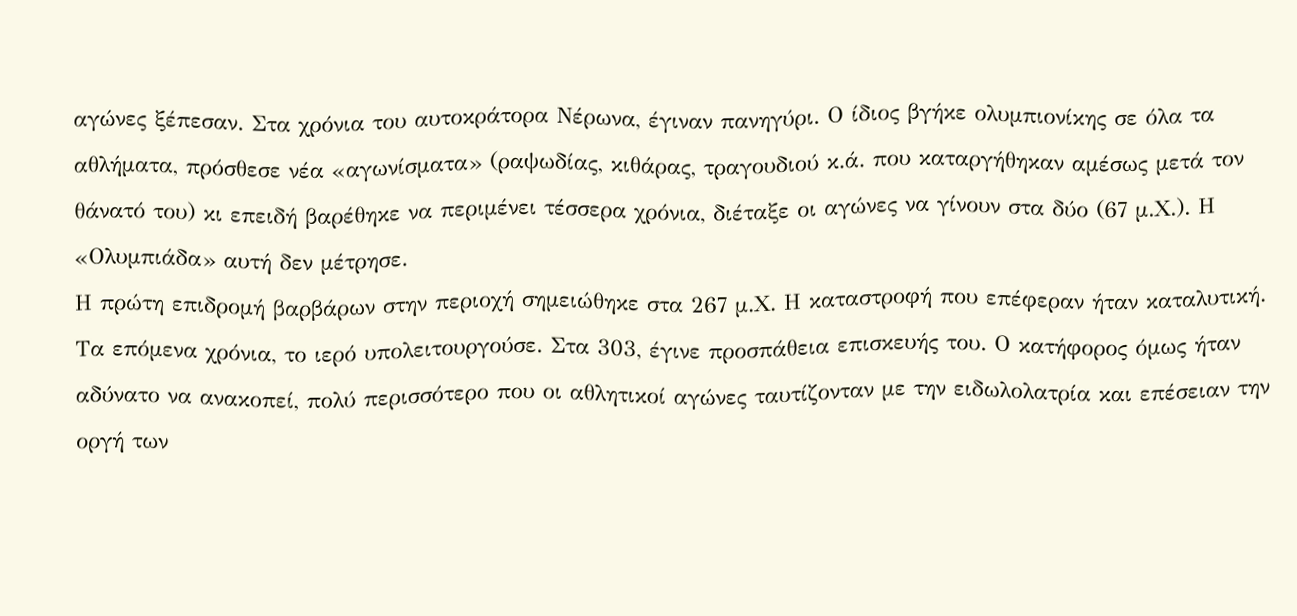αγώνες ξέπεσαν. Στα χρόνια του αυτοκράτορα Νέρωνα, έγιναν πανηγύρι. Ο ίδιος βγήκε ολυμπιονίκης σε όλα τα αθλήματα, πρόσθεσε νέα «αγωνίσματα» (ραψωδίας, κιθάρας, τραγουδιού κ.ά. που καταργήθηκαν αμέσως μετά τον θάνατό του) κι επειδή βαρέθηκε να περιμένει τέσσερα χρόνια, διέταξε οι αγώνες να γίνουν στα δύο (67 μ.Χ.). Η «Ολυμπιάδα» αυτή δεν μέτρησε.
Η πρώτη επιδρομή βαρβάρων στην περιοχή σημειώθηκε στα 267 μ.Χ. Η καταστροφή που επέφεραν ήταν καταλυτική. Τα επόμενα χρόνια, το ιερό υπολειτουργούσε. Στα 303, έγινε προσπάθεια επισκευής του. Ο κατήφορος όμως ήταν αδύνατο να ανακοπεί, πολύ περισσότερο που οι αθλητικοί αγώνες ταυτίζονταν με την ειδωλολατρία και επέσειαν την οργή των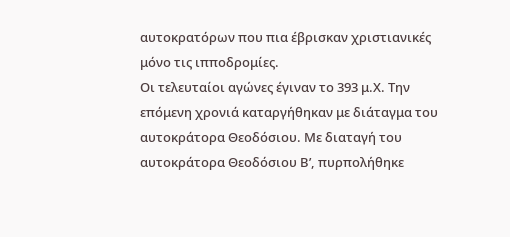αυτοκρατόρων που πια έβρισκαν χριστιανικές μόνο τις ιπποδρομίες.
Οι τελευταίοι αγώνες έγιναν το 393 μ.Χ. Την επόμενη χρονιά καταργήθηκαν με διάταγμα του αυτοκράτορα Θεοδόσιου. Με διαταγή του αυτοκράτορα Θεοδόσιου Β’, πυρπολήθηκε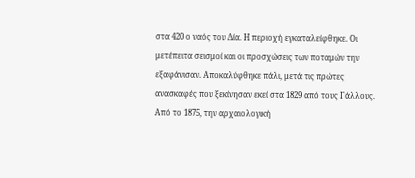στα 420 ο ναός του Δία. Η περιοχή εγκαταλείφθηκε. Οι μετέπειτα σεισμοί και οι προσχώσεις των ποταμών την εξαφάνισαν. Αποκαλύφθηκε πάλι, μετά τις πρώτες ανασκαφές που ξεκίνησαν εκεί στα 1829 από τους Γάλλους. Από το 1875, την αρχαιολογική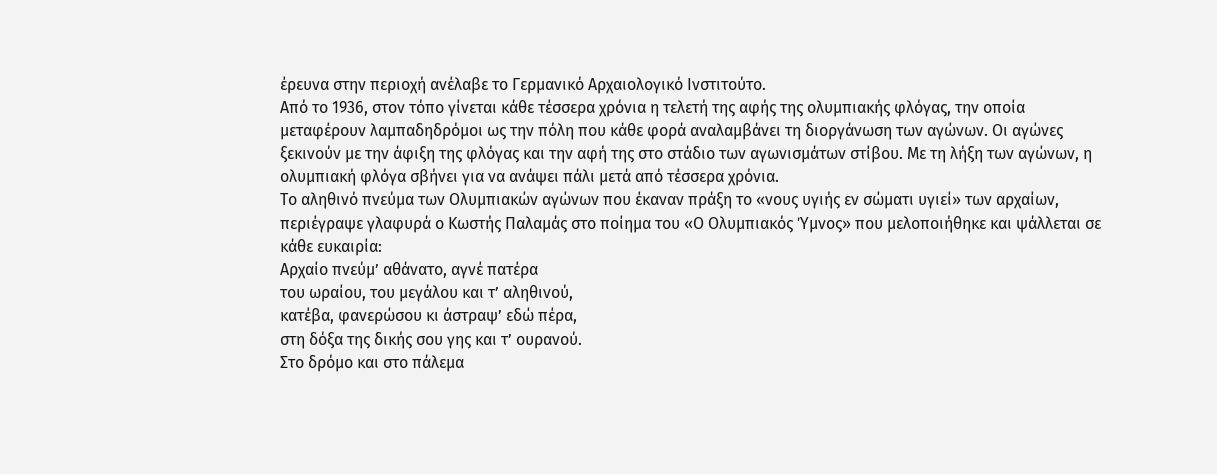έρευνα στην περιοχή ανέλαβε το Γερμανικό Αρχαιολογικό Ινστιτούτο.
Από το 1936, στον τόπο γίνεται κάθε τέσσερα χρόνια η τελετή της αφής της ολυμπιακής φλόγας, την οποία μεταφέρουν λαμπαδηδρόμοι ως την πόλη που κάθε φορά αναλαμβάνει τη διοργάνωση των αγώνων. Οι αγώνες ξεκινούν με την άφιξη της φλόγας και την αφή της στο στάδιο των αγωνισμάτων στίβου. Με τη λήξη των αγώνων, η ολυμπιακή φλόγα σβήνει για να ανάψει πάλι μετά από τέσσερα χρόνια.
Το αληθινό πνεύμα των Ολυμπιακών αγώνων που έκαναν πράξη το «νους υγιής εν σώματι υγιεί» των αρχαίων, περιέγραψε γλαφυρά ο Κωστής Παλαμάς στο ποίημα του «Ο Ολυμπιακός Ύμνος» που μελοποιήθηκε και ψάλλεται σε κάθε ευκαιρία:
Αρχαίο πνεύμ’ αθάνατο, αγνέ πατέρα
του ωραίου, του μεγάλου και τ’ αληθινού,
κατέβα, φανερώσου κι άστραψ’ εδώ πέρα,
στη δόξα της δικής σου γης και τ’ ουρανού.
Στο δρόμο και στο πάλεμα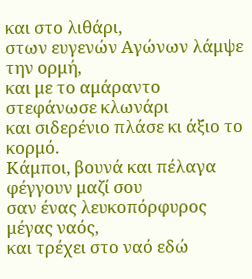και στο λιθάρι,
στων ευγενών Αγώνων λάμψε την ορμή,
και με το αμάραντο στεφάνωσε κλωνάρι
και σιδερένιο πλάσε κι άξιο το κορμό.
Κάμποι, βουνά και πέλαγα φέγγουν μαζί σου
σαν ένας λευκοπόρφυρος μέγας ναός,
και τρέχει στο ναό εδώ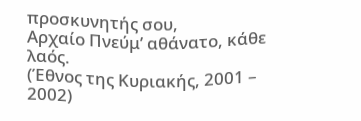προσκυνητής σου,
Αρχαίο Πνεύμ’ αθάνατο, κάθε λαός.
(Έθνος της Κυριακής, 2001 – 2002)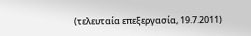(τελευταία επεξεργασία, 19.7.2011)